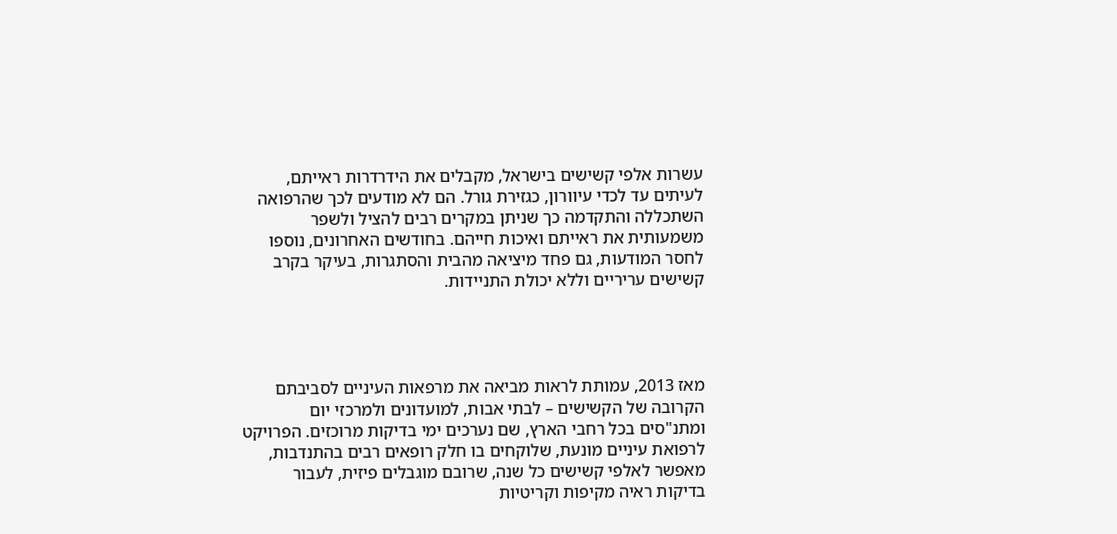עשרות אלפי קשישים בישראל, מקבלים את הידרדרות ראייתם, לעיתים עד לכדי עיוורון, כגזירת גורל. הם לא מודעים לכך שהרפואה השתכללה והתקדמה כך שניתן במקרים רבים להציל ולשפר משמעותית את ראייתם ואיכות חייהם. בחודשים האחרונים, נוספו לחסר המודעות, גם פחד מיציאה מהבית והסתגרות, בעיקר בקרב קשישים עריריים וללא יכולת התניידות.




מאז 2013, עמותת לראות מביאה את מרפאות העיניים לסביבתם הקרובה של הקשישים – לבתי אבות, למועדונים ולמרכזי יום ומתנ"סים בכל רחבי הארץ, שם נערכים ימי בדיקות מרוכזים. הפרויקט לרפואת עיניים מונעת, שלוקחים בו חלק רופאים רבים בהתנדבות, מאפשר לאלפי קשישים כל שנה, שרובם מוגבלים פיזית, לעבור בדיקות ראיה מקיפות וקריטיות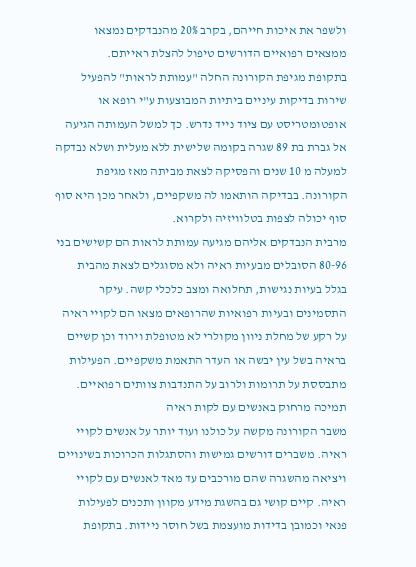ולשפר את איכות חייהם, בקרב 20% מהנבדקים נמצאו ממצאים רפואיים הדורשים טיפול להצלת ראייתם.
בתקופת מגיפת הקורונה החלה "עמותת לראות" להפעיל שירות בדיקות עיניים ביתיות המבוצעות ע"י רופא או אופטומטריסט עם ציוד נייד נדרש. כך למשל העמותה הגיעה אל גברת בת 89 שגרה בקומה שלישית ללא מעלית ושלא נבדקה למעלה מ 10 שנים והפסיקה לצאת מביתה מאז מגיפת הקורונה. בבדיקה הותאמו לה משקפיים, ולאחר מכן היא סוף סוף יכולה לצפות בטלוויזיה ולקרוא.
מרבית הנבדקים אליהם מגיעה עמותת לראות הם קשישים בני 80-96 הסובלים מבעיות ראיה ולא מסוגלים לצאת מהבית בגלל בעיות נגישות, תחלואה ומצב כלכלי קשה. עיקר התסמינים ובעיות רפואיות שהרופאים מצאו הם לקויי ראיה על רקע של מחלת ניוון מקולרי לא מטופלת וירוד וכן קשיים בראיה בשל עין יבשה או העדר התאמת משקפיים. הפעילות מתבססת על תרומות ולרוב על התנדבות צוותים רפואיים.
תמיכה מרחוק באנשים עם לקות ראיה
משבר הקורונה מקשה על כולנו ועוד יותר על אנשים לקויי ראיה. משברים דורשים גמישות והסתגלות הכרוכות בשינויים ויציאה מהשגרה שהם מורכבים עד מאד לאנשים עם לקויי ראיה. קיים קושי גם בהשגת מידע מקוון ותכנים לפעילות פנאי וכמובן בדידות מועצמת בשל חוסר ניידות. בתקופת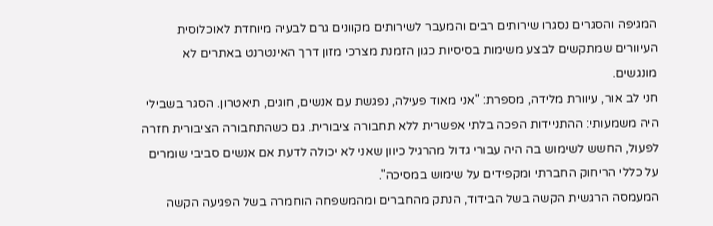המגיפה והסגרים נסגרו שירותים רבים והמעבר לשירותים מקוונים גרם לבעיה מיוחדת לאוכלוסית העיוורים שמתקשים לבצע משימות בסיסיות כגון הזמנת מצרכי מזון דרך האינטרנט באתרים לא מונגשים.
חני לב אור, עיוורת מלידה, מספרת: "אני מאוד פעילה, נפגשת עם אנשים, חוגים, תיאטרון. הסגר בשבילי היה משמעותי: ההתניידות הפכה בלתי אפשרית ללא תחבורה ציבורית. גם כשהתחבורה הציבורית חזרה לפעול, החשש לשימוש בה היה עבורי גדול מהרגיל כיוון שאני לא יכולה לדעת אם אנשים סביבי שומרים על כללי הריחוק החברתי ומקפידים על שימוש במסיכה".
המעמסה הרגשית הקשה בשל הבידוד, הנתק מהחברים ומהמשפחה הוחמרה בשל הפגיעה הקשה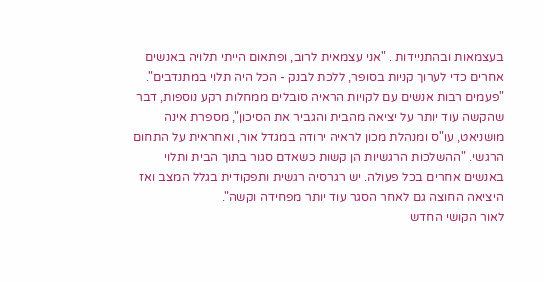בעצמאות ובהתניידות . "אני עצמאית לרוב, ופתאום הייתי תלויה באנשים אחרים כדי לערוך קניות בסופר, ללכת לבנק - הכל היה תלוי במתנדבים".
"פעמים רבות אנשים עם לקויות הראיה סובלים ממחלות רקע נוספות, דבר שהקשה עוד יותר על יציאה מהבית והגביר את הסיכון", מספרת אינה מושניאט, עו"ס ומנהלת מכון לראיה ירודה במגדל אור, ואחראית על התחום הרגשי. "ההשלכות הרגשיות הן קשות כשאדם סגור בתוך הבית ותלוי באנשים אחרים בכל פעולה. יש רגרסיה רגשית ותפקודית בגלל המצב ואז היציאה החוצה גם לאחר הסגר עוד יותר מפחידה וקשה".
לאור הקושי החדש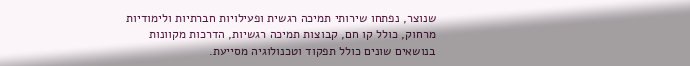שנוצר, נפתחו שירותי תמיכה רגשית ופעילויות חברתיות ולימודיות מרחוק, כולל קו חם, קבוצות תמיכה רגשיות, הדרכות מקוונות בנושאים שונים כולל תפקוד וטכנולוגיה מסייעת.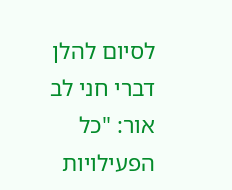לסיום להלן דברי חני לב אור: "כל הפעילויות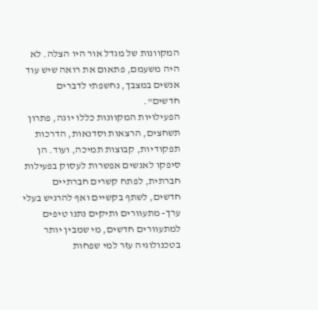המקוונות של מגדל אור היו הצלה. לא היה משעמם, פתאום את רואה שיש עוד אנשים במצבך, נחשפתי לדברים חדשים".
הפעילויות המקוונות כללו יוגה, פתרון תשחצים, הרצאות וסדנאות, הדרכות תפקודיות, קבוצות תמיכה, ועוד. הן סיפקו לאנשים אפשרות לעסוק בפעילות חברתית, לפתח קשרים חברתיים חדשים, לשתף בקשיים ואף להרגיש בעלי ערך- מתעוורים ותיקים נתנו טיפים למתעוורים חדשים, מי שמבין יותר בטכנולוגיה עזר למי שפחות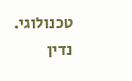טכנולוגי.
נדין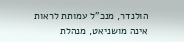הולנדר, מנכ"ל עמותת לראות
אינה מושניאט, מנהלת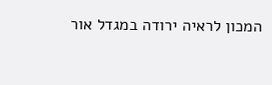המכון לראיה ירודה במגדל אור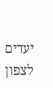יעדים לצפון